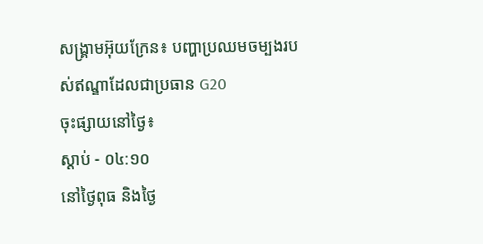សង្គ្រាមអ៊ុយក្រែន៖ បញ្ហាប្រឈមចម្បងរបស់ឥណ្ឌាដែលជាប្រធាន G20
ចុះផ្សាយនៅថ្ងៃ៖
ស្តាប់ - ០៤:១០
នៅថ្ងៃពុធ និងថ្ងៃ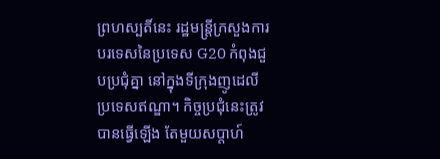ព្រហស្បតិ៍នេះ រដ្ឋមន្រ្តីក្រសួងការបរទេសនៃប្រទេស G20 កំពុងជួបប្រជុំគ្នា នៅក្នុងទីក្រុងញូដេលី ប្រទេសឥណ្ឌា។ កិច្ចប្រជុំនេះត្រូវបានធ្វើឡើង តែមួយសប្តាហ៍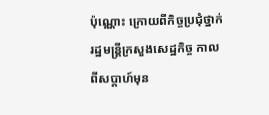ប៉ុណ្ណោះ ក្រោយពីកិច្ចប្រជុំថ្នាក់រដ្ឋមន្រ្តីក្រសួងសេដ្ឋកិច្ច កាលពីសប្តាហ៍មុន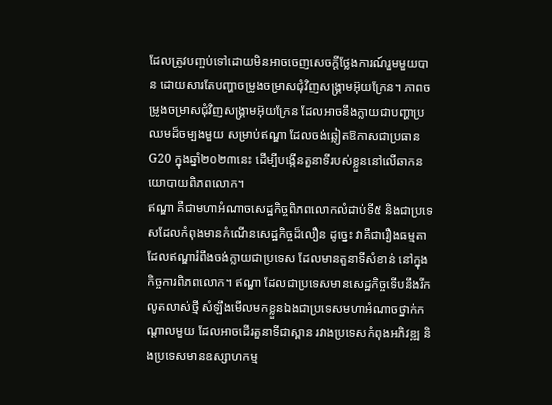ដែលត្រូវបញ្ចប់ទៅដោយមិនអាចចេញសេចក្តីថ្លែងការណ៍រួមមួយបាន ដោយសារតែបញ្ហាចម្រូងចម្រាសជុំវិញសង្គ្រាមអ៊ុយក្រែន។ ភាពចម្រូងចម្រាសជុំវិញសង្គ្រាមអ៊ុយក្រែន ដែលអាចនឹងក្លាយជាបញ្ហាប្រឈមដ៏ចម្បងមួយ សម្រាប់ឥណ្ឌា ដែលចង់ឆ្លៀតឱកាសជាប្រធាន G20 ក្នុងឆ្នាំ២០២៣នេះ ដើម្បីបង្កើនតួនាទីរបស់ខ្លួននៅលើឆាកនយោបាយពិភពលោក។
ឥណ្ឌា គឺជាមហាអំណាចសេដ្ឋកិច្ចពិភពលោកលំដាប់ទី៥ និងជាប្រទេសដែលកំពុងមានកំណើនសេដ្ឋកិច្ចដ៏លឿន ដូច្នេះ វាគឺជារឿងធម្មតា ដែលឥណ្ឌារំពឹងចង់ក្លាយជាប្រទេស ដែលមានតួនាទីសំខាន់ នៅក្នុងកិច្ចការពិភពលោក។ ឥណ្ឌា ដែលជាប្រទេសមានសេដ្ឋកិច្ចទើបនឹងរីកលូតលាស់ថ្មី សំឡឹងមើលមកខ្លួនឯងជាប្រទេសមហាអំណាចថ្នាក់កណ្តាលមួយ ដែលអាចដើរតួនាទីជាស្ពាន រវាងប្រទេសកំពុងអភិវឌ្ឍ និងប្រទេសមានឧស្សាហកម្ម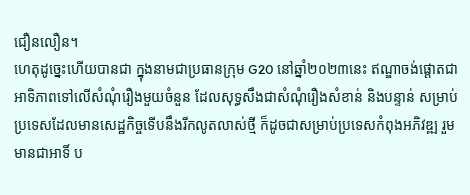ជឿនលឿន។
ហេតុដូច្នេះហើយបានជា ក្នុងនាមជាប្រធានក្រុម G20 នៅឆ្នាំ២០២៣នេះ ឥណ្ឌាចង់ផ្តោតជាអាទិភាពទៅលើសំណុំរឿងមួយចំនួន ដែលសុទ្ធសឹងជាសំណុំរឿងសំខាន់ និងបន្ទាន់ សម្រាប់ប្រទេសដែលមានសេដ្ឋកិច្ចទើបនឹងរីកលូតលាស់ថ្មី ក៏ដូចជាសម្រាប់ប្រទេសកំពុងអភិវឌ្ឍ រួមមានជាអាទិ៍ ប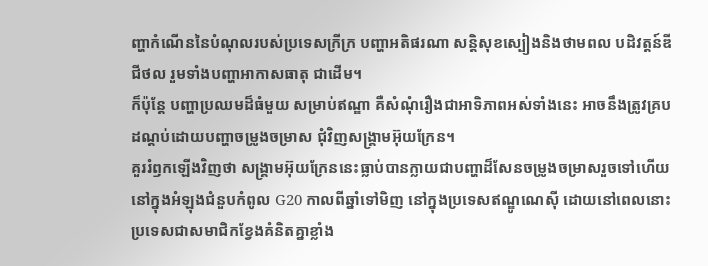ញ្ហាកំណើននៃបំណុលរបស់ប្រទេសក្រីក្រ បញ្ហាអតិផរណា សន្តិសុខស្បៀងនិងថាមពល បដិវត្តន៍ឌីជីថល រួមទាំងបញ្ហាអាកាសធាតុ ជាដើម។
ក៏ប៉ុន្តែ បញ្ហាប្រឈមដ៏ធំមួយ សម្រាប់ឥណ្ឌា គឺសំណុំរឿងជាអាទិភាពអស់ទាំងនេះ អាចនឹងត្រូវគ្របដណ្តប់ដោយបញ្ហាចម្រូងចម្រាស ជុំវិញសង្គ្រាមអ៊ុយក្រែន។
គួររំឭកឡើងវិញថា សង្គ្រាមអ៊ុយក្រែននេះធ្លាប់បានក្លាយជាបញ្ហាដ៏សែនចម្រូងចម្រាសរួចទៅហើយ នៅក្នុងអំឡុងជំនួបកំពូល G20 កាលពីឆ្នាំទៅមិញ នៅក្នុងប្រទេសឥណ្ឌូណេស៊ី ដោយនៅពេលនោះ ប្រទេសជាសមាជិកខ្វែងគំនិតគ្នាខ្លាំង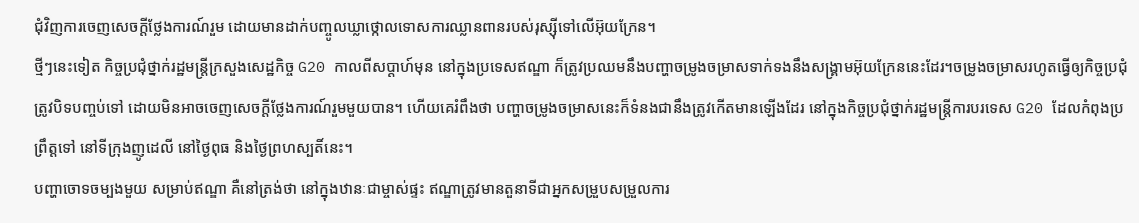ជុំវិញការចេញសេចក្តីថ្លែងការណ៍រួម ដោយមានដាក់បញ្ចូលឃ្លាថ្កោលទោសការឈ្លានពានរបស់រុស្ស៊ីទៅលើអ៊ុយក្រែន។
ថ្មីៗនេះទៀត កិច្ចប្រជុំថ្នាក់រដ្ឋមន្រ្តីក្រសួងសេដ្ឋកិច្ច G20 កាលពីសប្តាហ៍មុន នៅក្នុងប្រទេសឥណ្ឌា ក៏ត្រូវប្រឈមនឹងបញ្ហាចម្រូងចម្រាសទាក់ទងនឹងសង្គ្រាមអ៊ុយក្រែននេះដែរ។ចម្រូងចម្រាសរហូតធ្វើឲ្យកិច្ចប្រជុំ ត្រូវបិទបញ្ចប់ទៅ ដោយមិនអាចចេញសេចក្តីថ្លែងការណ៍រួមមួយបាន។ ហើយគេរំពឹងថា បញ្ហាចម្រូងចម្រាសនេះក៏ទំនងជានឹងត្រូវកើតមានឡើងដែរ នៅក្នុងកិច្ចប្រជុំថ្នាក់រដ្ឋមន្រ្តីការបរទេស G20 ដែលកំពុងប្រព្រឹត្តទៅ នៅទីក្រុងញូដេលី នៅថ្ងៃពុធ និងថ្ងៃព្រហស្បតិ៍នេះ។
បញ្ហាចោទចម្បងមួយ សម្រាប់ឥណ្ឌា គឺនៅត្រង់ថា នៅក្នុងឋានៈជាម្ចាស់ផ្ទះ ឥណ្ឌាត្រូវមានតួនាទីជាអ្នកសម្រួបសម្រួលការ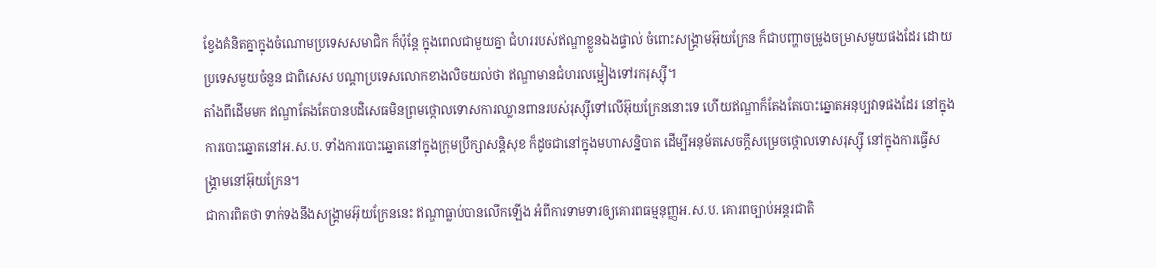ខ្វែងគំនិតគ្នាក្នុងចំណោមប្រទេសសមាជិក ក៏ប៉ុន្តែ ក្នុងពេលជាមួយគ្នា ជំហររបស់ឥណ្ឌាខ្លួនឯងផ្ទាល់ ចំពោះសង្គ្រាមអ៊ុយក្រែន ក៏ជាបញ្ហាចម្រូងចម្រាសមួយផងដែរ ដោយប្រទេសមួយចំនួន ជាពិសេស បណ្តាប្រទេសលោកខាងលិចយល់ថា ឥណ្ឌាមានជំហរលម្អៀងទៅរករុស្ស៊ី។
តាំងពីដើមមក ឥណ្ឌាតែងតែបានបដិសេធមិនព្រមថ្កោលទោសការឈ្លានពានរបស់រុស្ស៊ីទៅលើអ៊ុយក្រែននោះទេ ហើយឥណ្ឌាក៏តែងតែបោះឆ្នោតអនុប្បវាទផងដែរ នៅក្នុងការបោះឆ្នោតនៅអ.ស.ប. ទាំងការបោះឆ្នោតនៅក្នុងក្រុមប្រឹក្សាសន្តិសុខ ក៏ដូចជានៅក្នុងមហាសន្និបាត ដើម្បីអនុម័តសេចក្តីសម្រេចថ្កោលទោសរុស្ស៊ី នៅក្នុងការធ្វើសង្គ្រាមនៅអ៊ុយក្រែន។
ជាការពិតថា ទាក់ទងនឹងសង្គ្រាមអ៊ុយក្រែននេះ ឥណ្ឌាធ្លាប់បានលើកឡើង អំពីការទាមទារឲ្យគោរពធម្មនុញ្ញអ.ស.ប. គោរពច្បាប់អន្តរជាតិ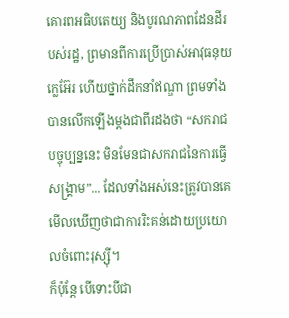គោរពអធិបតេយ្យ និងបូរណភាពដែនដីរបស់រដ្ឋ, ព្រមានពីការប្រើប្រាស់អាវុធនុយក្លេអ៊ែរ ហើយថ្នាក់ដឹកនាំឥណ្ឌា ព្រមទាំងបានលើកឡើងម្តងជាពីរដងថា “សករាជបច្ចុប្បន្ននេះ មិនមែនជាសករាជនៃការធ្វើសង្គ្រាម”... ដែលទាំងអស់នេះត្រូវបានគេមើលឃើញថាជាការរិះគន់ដោយប្រយោលចំពោះរុស្ស៊ី។
ក៏ប៉ុន្តែ បើទោះបីជា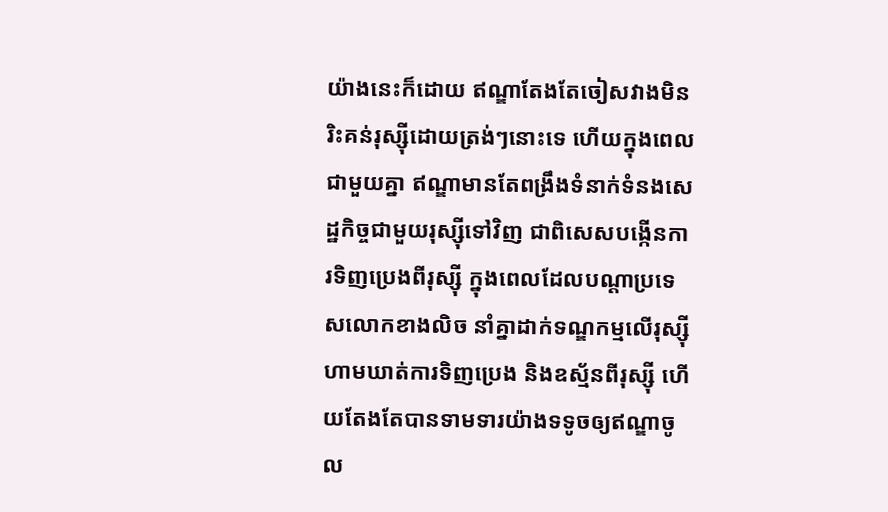យ៉ាងនេះក៏ដោយ ឥណ្ឌាតែងតែចៀសវាងមិនរិះគន់រុស្ស៊ីដោយត្រង់ៗនោះទេ ហើយក្នុងពេលជាមួយគ្នា ឥណ្ឌាមានតែពង្រឹងទំនាក់ទំនងសេដ្ឋកិច្ចជាមួយរុស្ស៊ីទៅវិញ ជាពិសេសបង្កើនការទិញប្រេងពីរុស្ស៊ី ក្នុងពេលដែលបណ្តាប្រទេសលោកខាងលិច នាំគ្នាដាក់ទណ្ឌកម្មលើរុស្ស៊ី ហាមឃាត់ការទិញប្រេង និងឧស្ម័នពីរុស្ស៊ី ហើយតែងតែបានទាមទារយ៉ាងទទូចឲ្យឥណ្ឌាចូល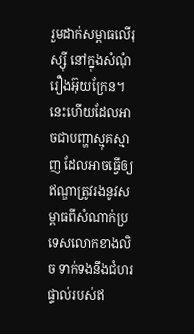រួមដាក់សម្ពាធលើរុស្ស៊ី នៅក្នុងសំណុំរឿងអ៊ុយក្រែន។
នេះហើយដែលអាចជាបញ្ហាស្មុគស្មាញ ដែលអាចធ្វើឲ្យឥណ្ឌាត្រូវរងនូវសម្ពាធពីសំណាក់ប្រទេសលោកខាងលិច ទាក់ទងនឹងជំហរផ្ទាល់របស់ឥ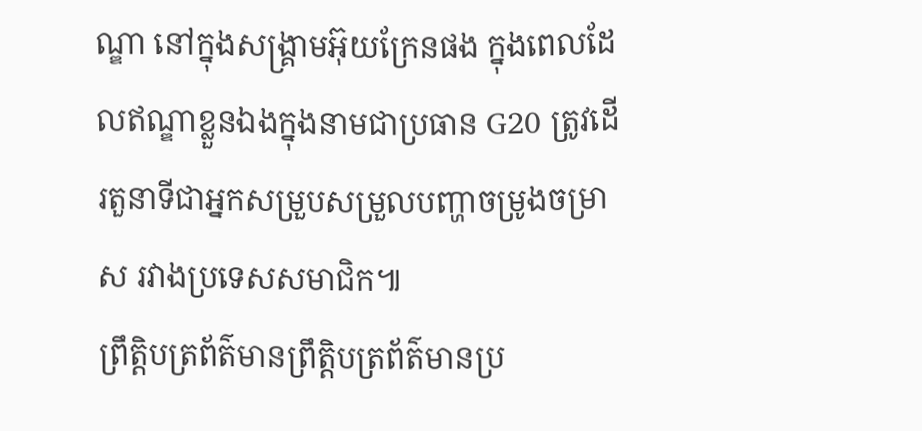ណ្ឌា នៅក្នុងសង្គ្រាមអ៊ុយក្រែនផង ក្នុងពេលដែលឥណ្ឌាខ្លួនឯងក្នុងនាមជាប្រធាន G20 ត្រូវដើរតួនាទីជាអ្នកសម្រួបសម្រួលបញ្ហាចម្រូងចម្រាស រវាងប្រទេសសមាជិក៕
ព្រឹត្តិបត្រព័ត៌មានព្រឹត្តិបត្រព័ត៌មានប្រ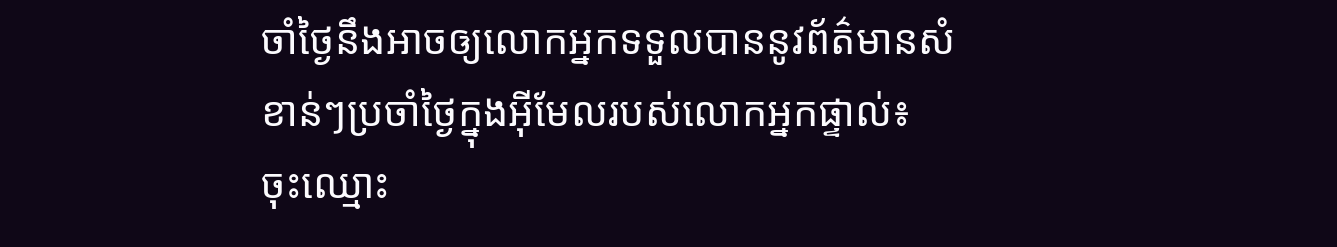ចាំថ្ងៃនឹងអាចឲ្យលោកអ្នកទទួលបាននូវព័ត៌មានសំខាន់ៗប្រចាំថ្ងៃក្នុងអ៊ីមែលរបស់លោកអ្នកផ្ទាល់៖
ចុះឈ្មោះ